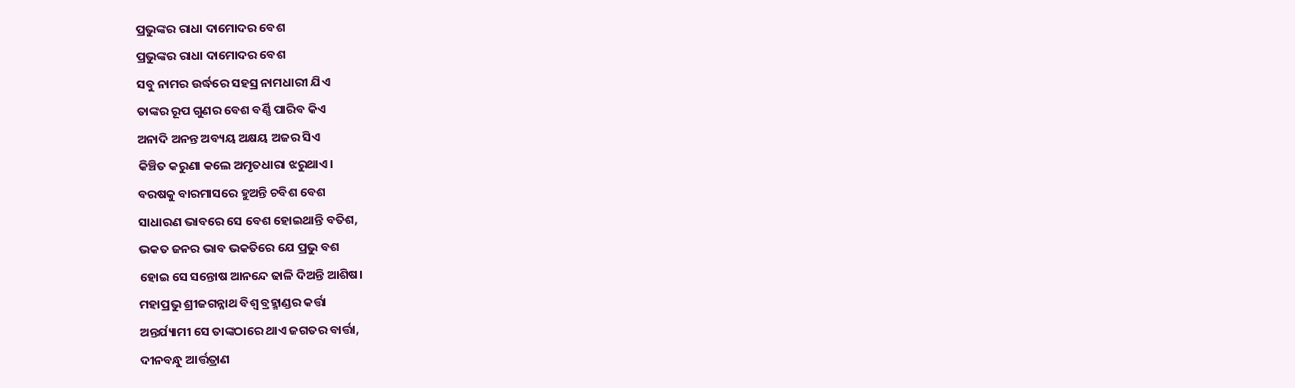ପ୍ରଭୁଙ୍କର ରାଧା ଦାମୋଦର ବେଶ
ପ୍ରଭୁଙ୍କର ରାଧା ଦାମୋଦର ବେଶ
ସବୁ ନାମର ଉର୍ଦ୍ଧରେ ସହସ୍ର ନାମଧାରୀ ଯିଏ
ତାଙ୍କର ରୂପ ଗୁଣର ବେଶ ବର୍ଣ୍ଣି ପାରିବ କିଏ
ଅନାଦି ଅନନ୍ତ ଅବ୍ୟୟ ଅକ୍ଷୟ ଅଜର ସିଏ
କିଞ୍ଚିତ କରୁଣା କଲେ ଅମୃତଧାରା ଝରୁଥାଏ।
ବରଷକୁ ବାରମାସରେ ହୁଅନ୍ତି ଚବିଶ ବେଶ
ସାଧାରଣ ଭାବରେ ସେ ବେଶ ହୋଇଥାନ୍ତି ବତିଶ,
ଭକତ ଜନର ଭାବ ଭକତିରେ ଯେ ପ୍ରଭୁ ବଶ
ହୋଇ ସେ ସନ୍ତୋଷ ଆନନ୍ଦେ ଢାଳି ଦିଅନ୍ତି ଆଶିଷ।
ମହାପ୍ରଭୁ ଶ୍ରୀଜଗନ୍ନାଥ ବିଶ୍ବ ବ୍ରହ୍ମାଣ୍ଡର କର୍ତ୍ତା
ଅନ୍ତର୍ଯ୍ୟାମୀ ସେ ତାଙ୍କଠାରେ ଥାଏ ଜଗତର ବାର୍ତ୍ତା,
ଦୀନବନ୍ଧୁ ଆର୍ତ୍ତତ୍ରାଣ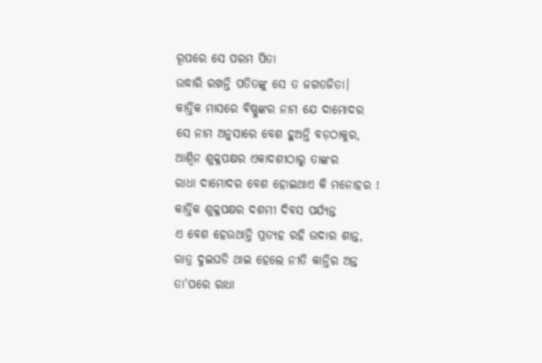ରୂପରେ ସେ ପରମ ପିତା
ଉଦ୍ଧାରି ରଖନ୍ତି ପତିତଙ୍କୁ ସେ ତ ଜଗତଜିତା।
କାର୍ତ୍ତିକ ମାସରେ ବିଷ୍ଣୁଙ୍କର ନାମ ଯେ ଦାମୋଦର
ସେ ନାମ ଅନୁସାରେ ବେଶ ହୁଅନ୍ତି ବଡ଼ଠାକୁର,
ଆଶ୍ଵିନ ଶୁକ୍ଳପକ୍ଷର ଏକାଦଶୀଠାରୁ ତାଙ୍କର
ରାଧା ଦାମୋଦର ବେଶ ହୋଇଥାଏ କି ମନୋହର !
କାର୍ତ୍ତିକ ଶୁକ୍ଳପକ୍ଷର ଦଶମୀ ଦିବସ ପର୍ଯ୍ୟନ୍ତ
ଏ ବେଶ ହେଉଥାନ୍ତି ପ୍ରତ୍ୟହ ରହି ଉଦାର ଶାନ୍ତ,
ରାତ୍ର ଦୁଇଘଡି ଥାଇ ହେଲେ ନୀତି କାନ୍ତିର ଅନ୍ତ
ତା'ପରେ ରାଧା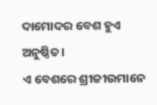ଦାମୋଦର ବେଶ ହୁଏ ଅନୁଷ୍ଠିତ।
ଏ ବେଶରେ ଶ୍ରୀଜୀଉମାନେ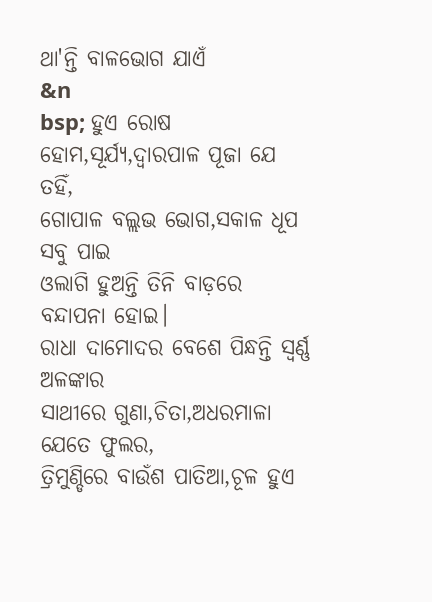ଥା'ନ୍ତି ବାଳଭୋଗ ଯାଏଁ
&n
bsp; ହୁଏ ରୋଷ ହୋମ,ସୂର୍ଯ୍ୟ,ଦ୍ଵାରପାଳ ପୂଜା ଯେ ତହିଁ,
ଗୋପାଳ ବଲ୍ଲଭ ଭୋଗ,ସକାଳ ଧୂପ ସବୁ ପାଇ
ଓଲାଗି ହୁଅନ୍ତି ତିନି ବାଡ଼ରେ ବନ୍ଦାପନା ହୋଇ।
ରାଧା ଦାମୋଦର ବେଶେ ପିନ୍ଧନ୍ତି ସ୍ଵର୍ଣ୍ଣ ଅଳଙ୍କାର
ସାଥୀରେ ଗୁଣା,ଚିତା,ଅଧରମାଳା ଯେତେ ଫୁଲର,
ତ୍ରିମୁଣ୍ଡିରେ ବାଉଁଶ ପାତିଆ,ଚୂଳ ହୁଏ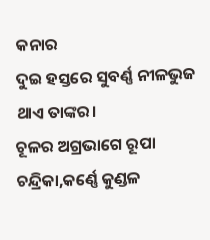କନାର
ଦୁଇ ହସ୍ତରେ ସୁବର୍ଣ୍ଣ ନୀଳଭୁଜ ଥାଏ ତାଙ୍କର।
ଚୂଳର ଅଗ୍ରଭାଗେ ରୂପା ଚନ୍ଦ୍ରିକା,କର୍ଣ୍ଣେ କୁଣ୍ଡଳ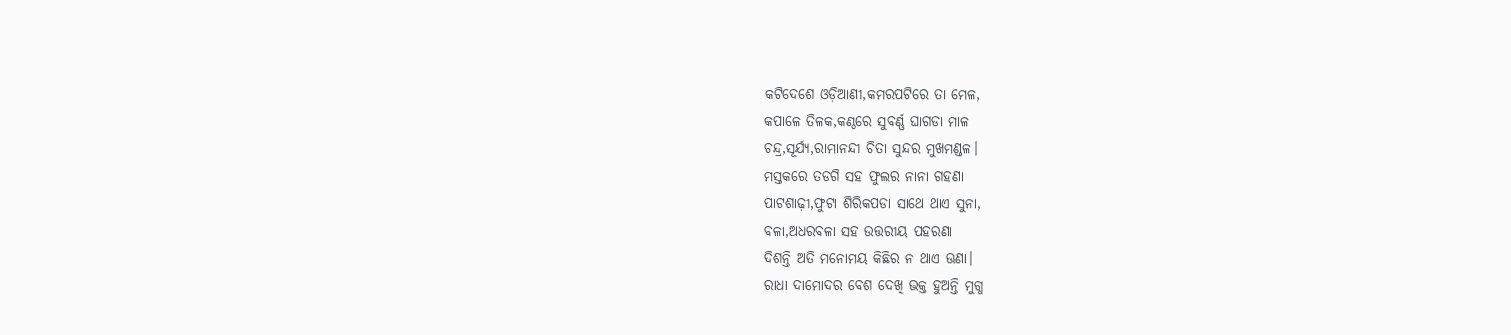କଟିଦେଶେ ଓଡ଼ିଆଣୀ,କମରପଟିରେ ତା ମେଳ,
କପାଳେ ତିଳକ,କଣ୍ଠରେ ସୁବର୍ଣ୍ଣ ଘାଗଡା ମାଳ
ଚନ୍ଦ୍ର,ସୂର୍ଯ୍ୟ,ରାମାନନ୍ଦୀ ଚିତା ସୁନ୍ଦର ମୁଖମଣ୍ଡଳ।
ମସ୍ତକରେ ତଡଗି ସହ ଫୁଲର ନାନା ଗହଣା
ପାଟଶାଢ଼ୀ,ଫୁଟା ଶିରିକପଡା ସାଥେ ଥାଏ ସୁନା,
ବଳା,ଅଧରବଳା ସହ ଉତ୍ତରୀୟ ପହରଣା
ଦିଶନ୍ତି ଅତି ମନୋମୟ କିଛିର ନ ଥାଏ ଊଣା।
ରାଧା ଦାମୋଦର ବେଶ ଦେଖି ଭକ୍ତ ହୁଅନ୍ତି ମୁଗ୍ଧ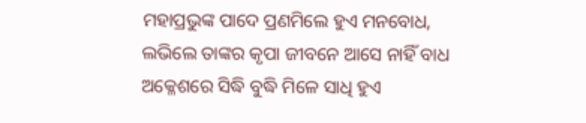ମହାପ୍ରଭୁଙ୍କ ପାଦେ ପ୍ରଣମିଲେ ହୁଏ ମନବୋଧ,
ଲଭିଲେ ତାଙ୍କର କୃପା ଜୀବନେ ଆସେ ନାହିଁ ବାଧ
ଅକ୍ଳେଶରେ ସିଦ୍ଧି ବୁଦ୍ଧି ମିଳେ ସାଧି ହୁଏ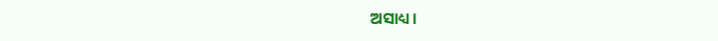ଅସାଧ୍ୟ।